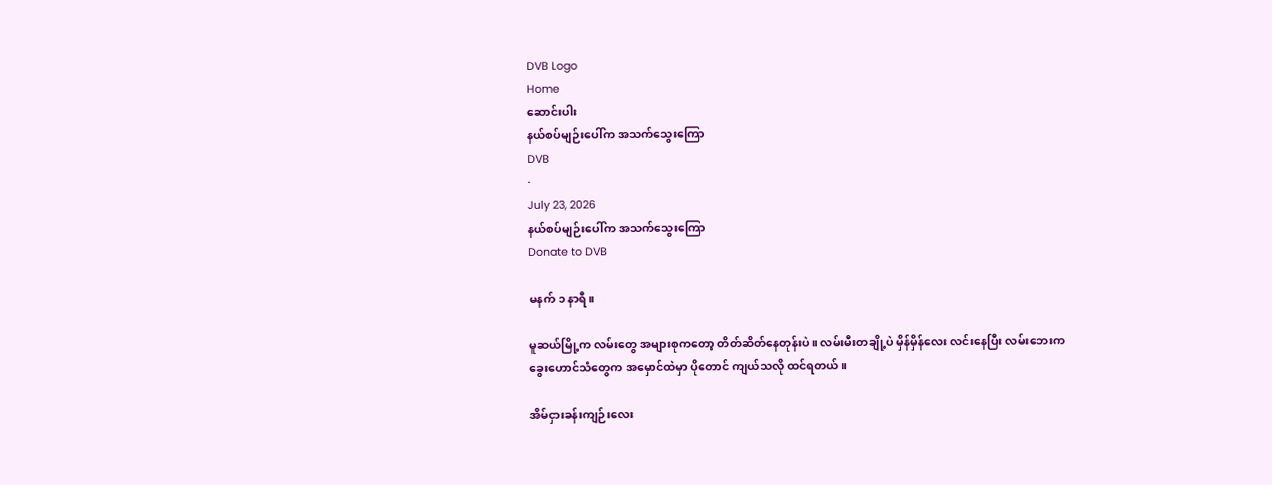DVB Logo
Home
ဆောင်းပါး
နယ်စပ်မျဉ်းပေါ်က အသက်သွေးကြော
DVB
·
July 23, 2026
နယ်စပ်မျဉ်းပေါ်က အသက်သွေးကြော
Donate to DVB

မနက် ၁ နာရီ။

မူဆယ်မြို့က လမ်းတွေ အများစုကတော့ တိတ်ဆိတ်နေတုန်းပဲ။ လမ်းမီးတချို့ပဲ မှိန်မှိန်လေး လင်းနေပြီး လမ်းဘေးက ခွေးဟောင်သံတွေက အမှောင်ထဲမှာ ပိုတောင် ကျယ်သလို ထင်ရတယ်။

အိမ်ငှားခန်းကျဉ်းလေး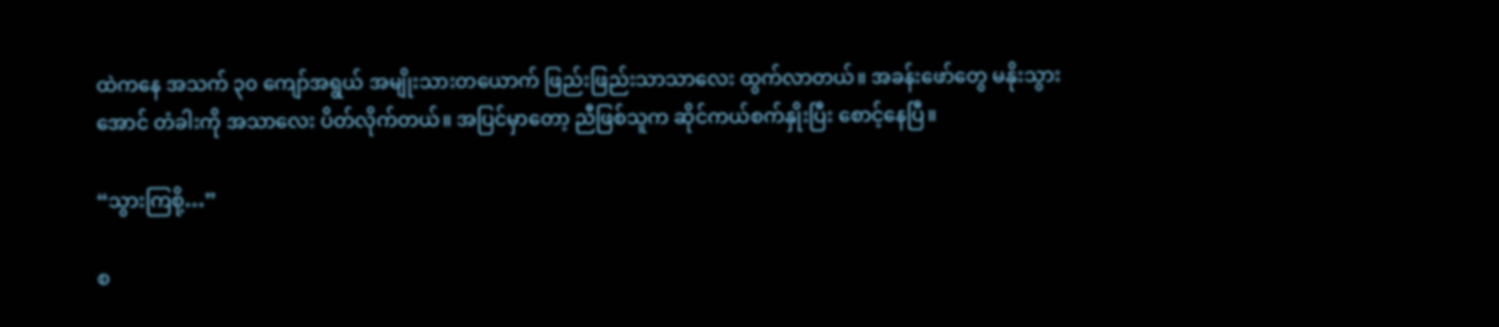ထဲကနေ အသက် ၃၀ ကျော်အရွယ် အမျိုးသားတယောက် ဖြည်းဖြည်းသာသာလေး ထွက်လာတယ်။ အခန်းဖော်တွေ မနိုးသွားအောင် တံခါးကို အသာလေး ပိတ်လိုက်တယ်။ အပြင်မှာတော့ ညီဖြစ်သူက ဆိုင်ကယ်စက်နှိုးပြီး စောင့်နေပြီ။

“သွားကြစို့…”

စ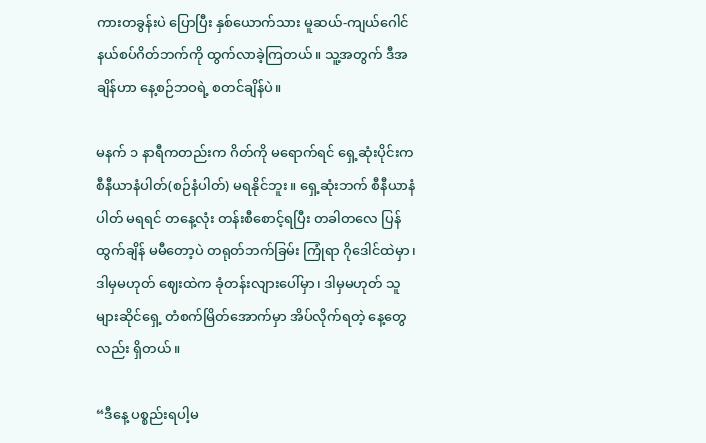ကားတခွန်းပဲ ပြောပြီး နှစ်ယောက်သား မူဆယ်-ကျယ်ဂေါင် နယ်စပ်ဂိတ်ဘက်ကို ထွက်လာခဲ့ကြတယ်။ သူ့အတွက် ဒီအချိန်ဟာ နေ့စဉ်ဘဝရဲ့ စတင်ချိန်ပဲ။

မနက် ၁ နာရီကတည်းက ဂိတ်ကို မရောက်ရင် ရှေ့ဆုံးပိုင်းက စီနီယာနံပါတ်(စဉ်နံပါတ်) မရနိုင်ဘူး။ ရှေ့ဆုံးဘက် စီနီယာနံပါတ် မရရင် တနေ့လုံး တန်းစီစောင့်ရပြီး တခါတလေ ပြန်ထွက်ချိန် မမီ‌တော့ပဲ တရုတ်ဘက်ခြမ်း ကြုံရာ ဂိုဒေါင်ထဲမှာ၊ ဒါမှမဟုတ် ဈေးထဲက ခုံတန်းလျားပေါ်မှာ၊ ဒါမှမဟုတ် သူများဆိုင်ရှေ့ တံစက်မြိတ်အောက်မှာ အိပ်လိုက်ရတဲ့ နေ့တွေလည်း ရှိတယ်။

“ဒီနေ့ ပစ္စည်းရပါ့မ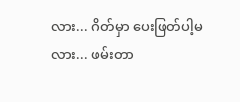လား... ဂိတ်မှာ ပေးဖြတ်ပါ့မလား... ဖမ်းတာ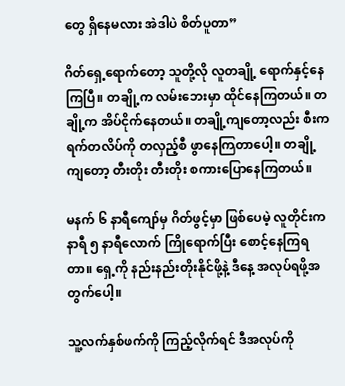တွေ ရှိနေမလား အဲဒါပဲ စိတ်ပူတာ”

ဂိတ်ရှေ့ရောက်တော့ သူတို့လို လူတချို့ ရောက်နှင့်နေကြပြီ။ တချို့က လမ်းဘေးမှာ ထိုင်နေကြတယ်။ တချို့က အိပ်ငိုက်နေတယ်။ တချို့ကျတော့လည်း စီးကရက်တလိပ်ကို တလှည့်စီ ဖွာနေကြတာပေါ့။ တချို့ကျတော့ တီးတိုး တီးတိုး စကားပြောနေကြတယ်။

မနက် ၆ နာရီကျော်မှ ဂိတ်ဖွင့်မှာ ဖြစ်ပေမဲ့ လူတိုင်းက နာရီ ၅ နာရီလောက် ကြိုရောက်ပြီး စောင့်နေကြရတာ။ ရှေ့ကို နည်းနည်းတိုးနိုင်ဖို့နဲ့ ဒီနေ့ အလုပ်ရဖို့အတွက်ပေါ့။

သူ့လက်နှစ်ဖက်ကို ကြည့်လိုက်ရင် ဒီအလုပ်ကို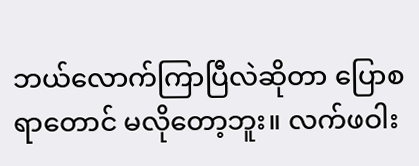ဘယ်လောက်ကြာပြီလဲဆိုတာ ပြောစရာတောင် မလိုတော့ဘူး။ လက်ဖဝါး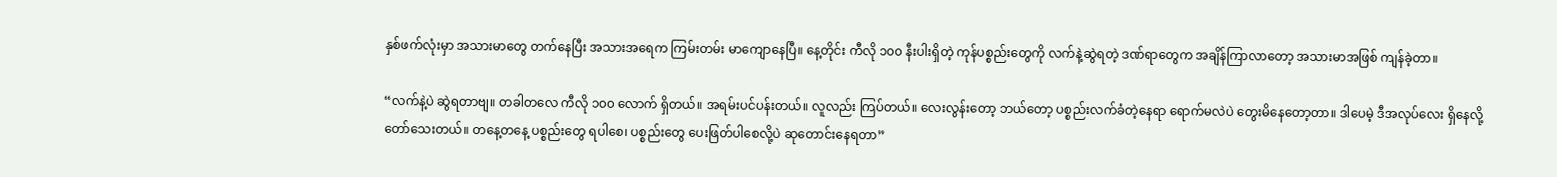နှစ်ဖက်လုံးမှာ အသားမာတွေ တက်နေပြီး အသားအရေက ကြမ်းတမ်း မာကျောနေပြီ။ နေ့တိုင်း ကီလို ၁၀၀ နီးပါးရှိတဲ့ ကုန်ပစ္စည်းတွေကို လက်နဲ့ဆွဲရတဲ့ ဒဏ်ရာတွေက အချိန်ကြာလာတော့ အသားမာအဖြစ် ကျန်ခဲ့တာ။

“လက်နဲ့ပဲ ဆွဲရတာဗျ။ တခါတလေ ကီလို ၁၀၀ လောက် ရှိတယ်။ အရမ်းပင်ပန်းတယ်။ လူလည်း ကြပ်တယ်။ လေးလွန်းတော့ ဘယ်တော့ ပစ္စည်းလက်ခံတဲ့နေရာ ရောက်မလဲပဲ တွေးမိနေတော့တာ။ ဒါပေမဲ့ ဒီအလုပ်လေး ရှိနေလို့ တော်သေးတယ်။ တနေ့တနေ့ ပစ္စည်းတွေ ရပါစေ၊ ပစ္စည်းတွေ ပေးဖြတ်ပါစေလို့ပဲ ဆုတောင်းနေရတာ”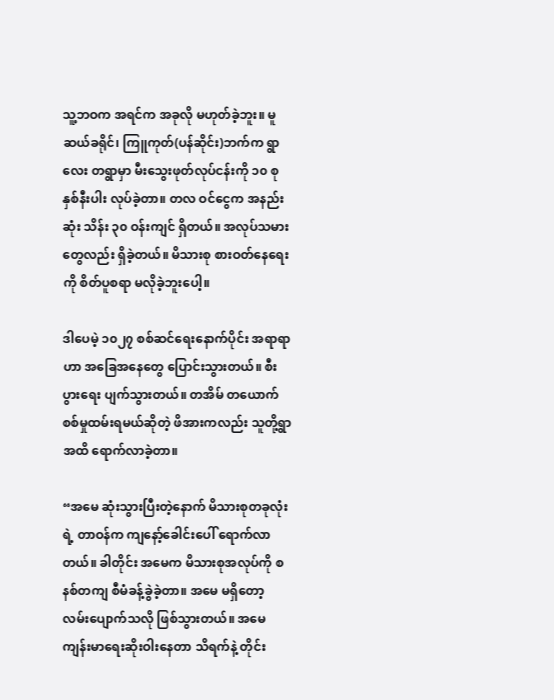သူ့ဘဝက အရင်က အခုလို မဟုတ်ခဲ့ဘူး။ မူဆယ်ခရိုင်၊ ကြူကုတ်(ပန်ဆိုင်း)ဘက်က ရွာလေး တရွာမှာ မီးသွေးဖုတ်လုပ်ငန်းကို ၁၀ စုနှစ်နီးပါး လုပ်ခဲ့တာ။ တလ ဝင်ငွေက အနည်းဆုံး သိန်း ၃၀ ဝန်းကျင် ရှိတယ်။ အလုပ်သမားတွေလည်း ရှိခဲ့တယ်။ မိသားစု စားဝတ်နေရေးကို စိတ်ပူစရာ မလိုခဲ့ဘူးပေါ့။

ဒါပေမဲ့ ၁၀၂၇ စစ်ဆင်ရေးနောက်ပိုင်း အရာရာဟာ အခြေအနေတွေ ပြောင်းသွားတယ်။ စီးပွားရေး ပျက်သွားတယ်။ တအိမ် တယောက် စစ်မှုထမ်းရမယ်ဆိုတဲ့ ဖိအားကလည်း သူတို့ရွာအထိ ရောက်လာခဲ့တာ။

“အမေ ဆုံးသွားပြီးတဲ့နောက် မိသားစုတခုလုံးရဲ့ တာဝန်က ကျနော့်ခေါင်းပေါ် ရောက်လာတယ်။ ခါတိုင်း အမေက မိသားစုအလုပ်ကို စနစ်တကျ စီမံခန့်ခွဲခဲ့တာ။ အမေ မရှိတော့ လမ်းပျောက်သလို ဖြစ်သွားတယ်။ အမေ ကျန်းမာရေးဆိုးဝါးနေတာ သိရက်နဲ့ တိုင်း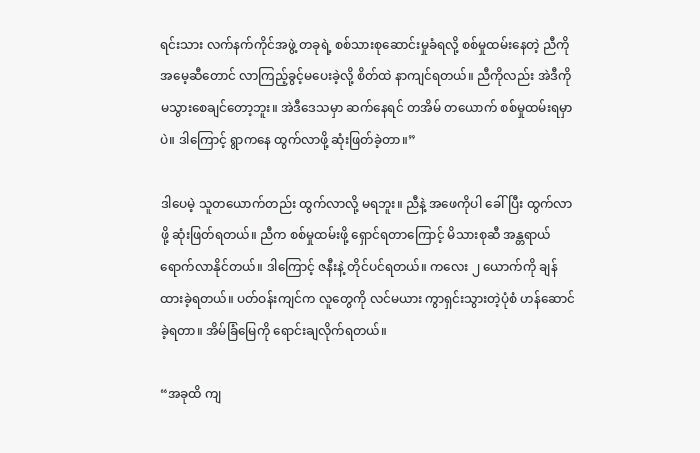ရင်းသား လက်နက်ကိုင်အဖွဲ့ တခုရဲ့ စစ်သားစုဆောင်းမှုခံရလို့ စစ်မှုထမ်းနေတဲ့ ညီကို အမေ့ဆီတောင် လာကြည့်ခွင့်မပေးခဲ့လို့ စိတ်ထဲ နာကျင်ရတယ်။ ညီကိုလည်း အဲဒီကို မသွားစေချင်တော့ဘူး။ အဲဒီဒေသမှာ ဆက်နေရင် တအိမ် တယောက် စစ်မှုထမ်းရမှာပဲ။ ဒါကြောင့် ရွာကနေ ထွက်လာဖို့ ဆုံးဖြတ်ခဲ့တာ။”

ဒါပေမဲ့ သူတယောက်တည်း ထွက်လာလို့ မရဘူး။ ညီနဲ့ အဖေကိုပါ ခေါ်ပြီး ထွက်လာဖို့ ဆုံးဖြတ်ရတယ်။ ညီက စစ်မှုထမ်းဖို့ ရှောင်ရတာ‌ကြောင့် မိသားစုဆီ အန္တရာယ် ရောက်လာနိုင်တယ်။ ဒါကြောင့် ဇနီးနဲ့ တိုင်ပင်ရတယ်။ ကလေး ၂ ယောက်ကို ချန်ထားခဲ့ရတယ်။ ပတ်ဝန်းကျင်က လူတွေကို လင်မယား ကွာရှင်းသွားတဲ့ပုံစံ ဟန်ဆောင်ခဲ့ရတာ။ အိမ်ခြံမြေကို ရောင်းချလိုက်ရတယ်။

“အခုထိ ကျ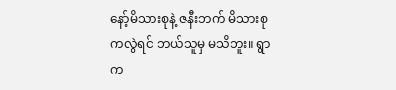နော့်မိသားစုနဲ့ ဇနီးဘက် မိသားစုကလွဲရင် ဘယ်သူမှ မသိဘူး။ ရွာက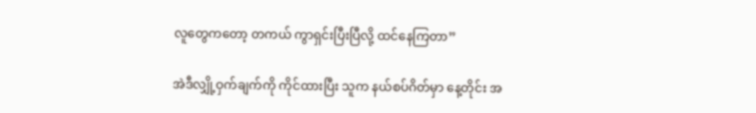လူတွေကတော့ တကယ် ကွာရှင်းပြီးပြီလို့ ထင်နေကြတာ”

အဲဒီလျှို့ဝှက်ချက်ကို ကိုင်ထားပြီး သူက နယ်စပ်ဂိတ်မှာ နေ့တိုင်း အ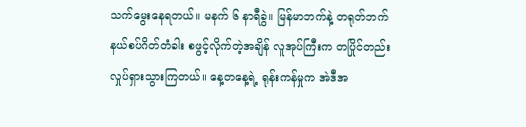သက်မွေးနေရတယ်။ မနက် ၆ နာရီခွဲ။ မြန်မာဘက်နဲ့ တရုတ်ဘက် နယ်စပ်ဂိတ်တံခါး စဖွင့်လိုက်တဲ့အချိန် လူအုပ်ကြီးက တပြိုင်တည်း လှုပ်ရှားသွားကြတယ်။ နေ့တနေ့ရဲ့ ရုန်းကန်မှုက အဲဒီအ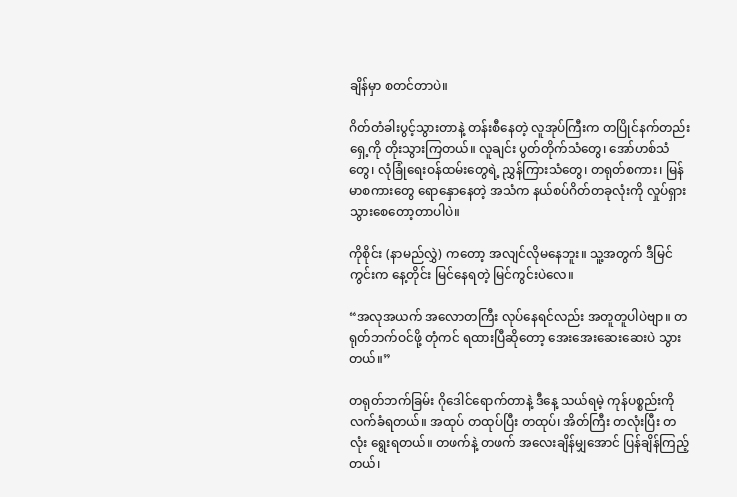ချိန်မှာ စတင်တာပဲ။

ဂိတ်တံခါးပွင့်သွားတာနဲ့ တန်းစီနေတဲ့ လူအုပ်ကြီးက တပြိုင်နက်တည်း ရှေ့ကို တိုးသွားကြတယ်။ လူချင်း ပွတ်တိုက်သံတွေ၊ အော်ဟစ်သံတွေ၊ လုံခြုံရေးဝန်ထမ်းတွေရဲ့ ညွှန်ကြားသံတွေ၊ တရုတ်စကား၊ မြန်မာစကားတွေ ရောနှောနေတဲ့ အသံက နယ်စပ်ဂိတ်တခုလုံးကို လှုပ်ရှားသွားစေတော့တာပါပဲ။

ကိုစိုင်း (နာမည်လွှဲ) ကတော့ အလျင်လိုမနေဘူး။ သူ့အတွက် ဒီမြင်ကွင်းက နေ့တိုင်း မြင်နေရတဲ့ မြင်ကွင်းပဲလေ။

“အလုအယက် အလောတကြီး လုပ်နေရင်လည်း အတူတူပါပဲဗျာ။ တရုတ်ဘက်ဝင်ဖို့ တုံကင် ရထားပြီဆိုတော့ အေးအေးဆေးဆေးပဲ သွားတယ်။”

တရုတ်ဘက်ခြမ်း ဂိုဒေါင်ရောက်တာနဲ့ ဒီနေ့ သယ်ရမဲ့ ကုန်ပစ္စည်းကို လက်ခံရတယ်။ အထုပ် တထုပ်ပြီး တထုပ်၊ အိတ်ကြီး တလုံးပြီး တလုံး ရွေးရတယ်။ တဖက်နဲ့ တဖက် အလေးချိန်မျှအောင် ပြန်ချိန်ကြည့်တယ်၊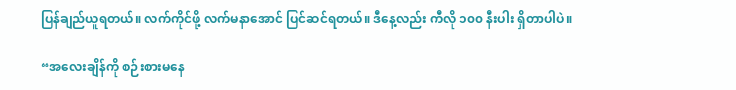ပြန်ချည်ယူရတယ်။ လက်ကိုင်ဖို့ လက်မနာအောင် ပြင်ဆင်ရတယ်။ ဒီနေ့လည်း ကီလို ၁၀၀ နီးပါး ရှိတာပါပဲ။

“အလေးချိန်ကို စဉ်းစားမနေ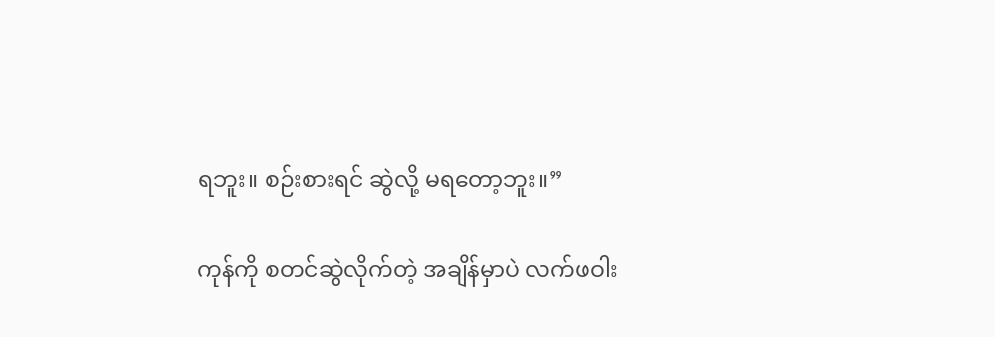ရဘူး။ စဉ်းစားရင် ဆွဲလို့ မရတော့ဘူး။”

ကုန်ကို စတင်ဆွဲလိုက်တဲ့ အချိန်မှာပဲ လက်ဖဝါး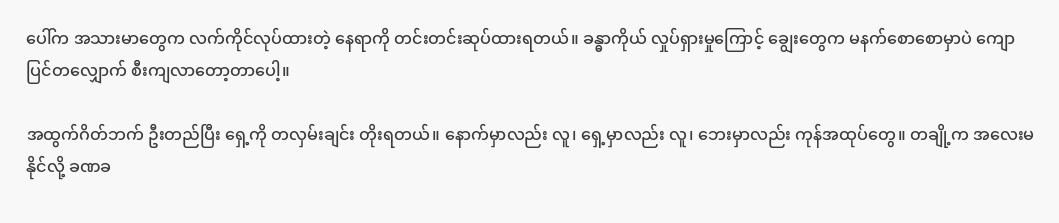ပေါ်က အသားမာတွေက လက်ကိုင်လုပ်ထားတဲ့ နေရာကို တင်းတင်းဆုပ်ထားရတယ်။ ခန္ဓာကိုယ် လှုပ်ရှားမှုကြောင့် ချွေးတွေက မနက်စောစောမှာပဲ ကျောပြင်တလျှောက် စီးကျလာတော့တာပေါ့။

အထွက်ဂိတ်ဘက် ဦးတည်ပြီး ရှေ့ကို တလှမ်းချင်း တိုးရတယ်။ နောက်မှာလည်း လူ၊ ရှေ့မှာလည်း လူ၊ ဘေးမှာလည်း ကုန်အထုပ်တွေ။ တချို့က အလေးမနိုင်လို့ ခဏခ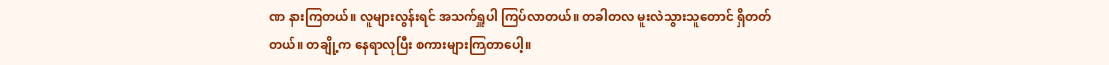ဏ နားကြတယ်။ လူများလွန်းရင် အသက်ရှူပါ ကြပ်လာတယ်။ တခါတလ မူးလဲသွားသူတောင် ရှိတတ်တယ်။ တချို့က နေရာလုပြီး စကားများကြတာပေါ့။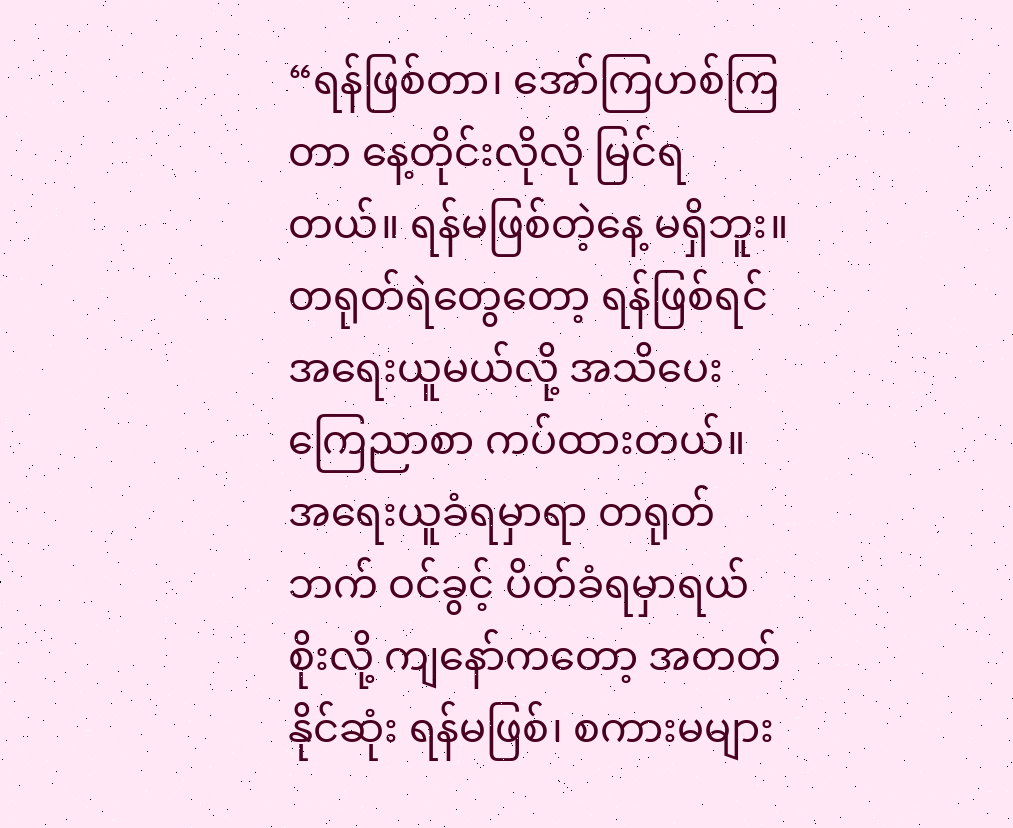“ရန်ဖြစ်တာ၊ အော်ကြဟစ်ကြတာ နေ့တိုင်းလိုလို မြင်ရတယ်။ ရန်မဖြစ်တဲ့နေ့ မရှိဘူး။ တရုတ်ရဲတွေတော့ ရန်ဖြစ်ရင် အရေးယူမယ်လို့ အသိပေး ကြေညာစာ ကပ်ထားတယ်။ အရေးယူခံရမှာရာ တရုတ်ဘက် ဝင်ခွင့် ပိတ်ခံရမှာရယ် စိုးလို့ ကျနော်ကတော့ အတတ်နိုင်ဆုံး ရန်မဖြစ်၊ စကားမများ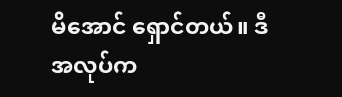မိအောင် ရှောင်တယ်။ ဒီအလုပ်က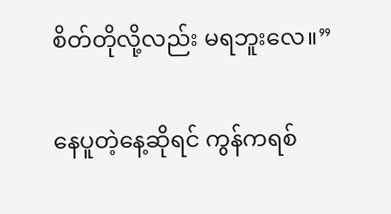စိတ်တိုလို့လည်း မရဘူးလေ။”

နေပူတဲ့နေ့ဆိုရင် ကွန်ကရစ်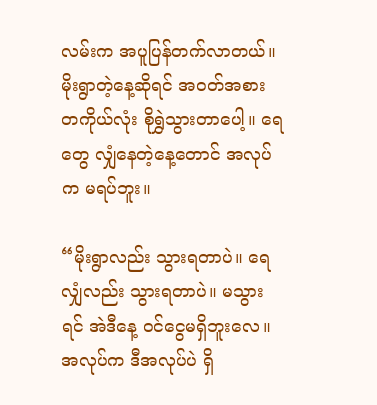လမ်းက အပူပြန်တက်လာတယ်။ မိုးရွာတဲ့နေ့ဆိုရင် အဝတ်အစား တကိုယ်လုံး စိုရွှဲသွားတာပေါ့။ ရေတွေ လျှံနေတဲ့နေ့တောင် အလုပ်က မရပ်ဘူး။

“မိုးရွာလည်း သွားရတာပဲ။ ရေလျှံလည်း သွားရတာပဲ။ မသွားရင် အဲဒီနေ့ ဝင်ငွေမရှိဘူးလေ။ အလုပ်က ဒီအလုပ်ပဲ ရှိ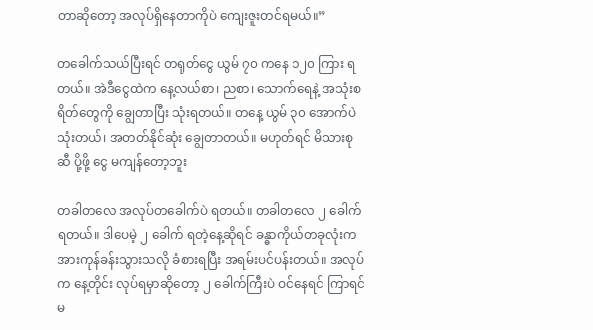တာဆိုတော့ အလုပ်ရှိနေတာကိုပဲ ကျေးဇူးတင်ရမယ်။”

တခေါက်သယ်ပြီးရင် တရုတ်ငွေ ယွမ် ၇၀ ကနေ ၁၂၀ ကြား ရတယ်။ အဲဒီငွေထဲက နေ့လယ်စာ၊ ညစာ၊ သောက်ရေနဲ့ အသုံးစရိတ်တွေကို ချွေတာပြီး သုံးရတယ်။ တနေ့ ယွမ် ၃၀ အောက်ပဲ သုံးတယ်၊ အတတ်နိုင်ဆုံး ချွေတာတယ်။ မဟုတ်ရင် မိသားစုဆီ ပို့ဖို့ ငွေ မကျန်တော့ဘူး

တခါတလေ အလုပ်တခေါက်ပဲ ရတယ်။ တခါတလေ ၂ ခေါက် ရတယ်။ ဒါပေမဲ့ ၂ ခေါက် ရတဲ့နေ့ဆိုရင် ခန္ဓာကိုယ်တခုလုံးက အားကုန်ခန်းသွားသလို ခံစားရပြီး အရမ်းပင်ပန်းတယ်။ အလုပ်က နေ့တိုင်း လုပ်ရမှာဆိုတော့ ၂ ခေါက်ကြီးပဲ ဝင်နေရင် ကြာရင် မ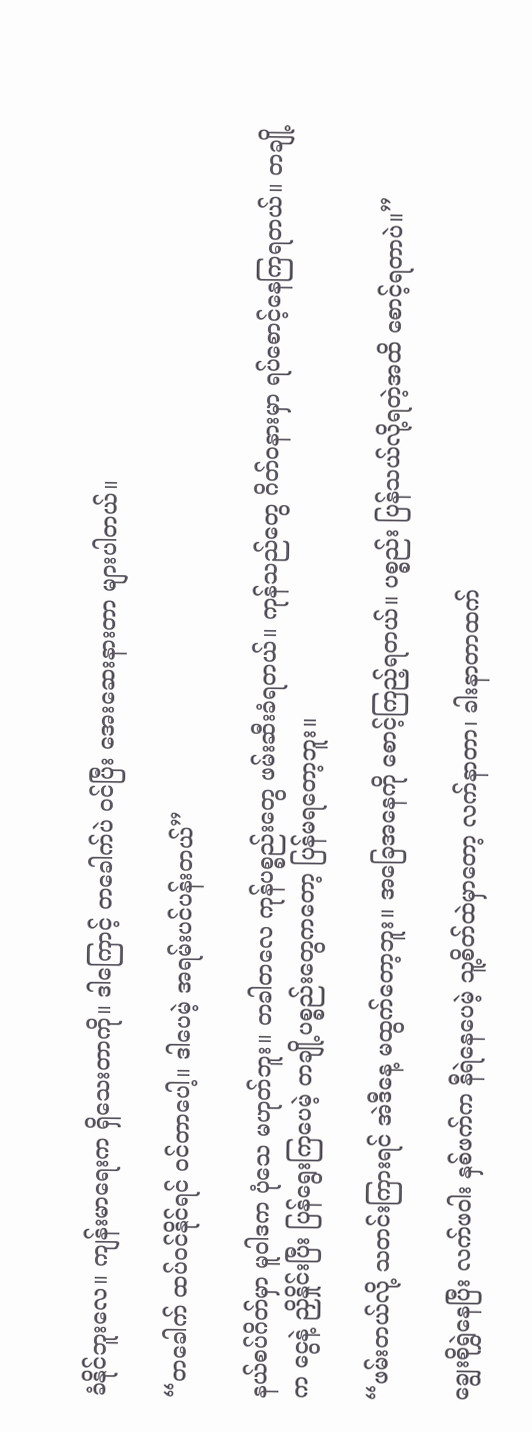ခံနိုင်ဘူးလေ။ ကျန်းမာရေးက ရှိသေးတာကို။ ဒါကြောင့် တခေါက်ပဲ ဝင်ပြီး အေးဆေးနားတာ များပါတယ်။

“တခေါက် ထပ်ဝင်နိုင်ရင် ဝင်တာပေါ့။ ဒါပေမဲ့ အရမ်းပင်ပန်းတယ်”

နယ်စပ်ဂိတ်မှာ မူဝါဒက ပုံသေ မဟုတ်ဘူး။ တခါတလေ ကုန်ပစ္စည်းတွေ ဖမ်းဆီးခံရတယ်။ ကုန်သည်တွေ ဂိတ်ဝနားမှာ ရပ်စောင့်နေကြရတယ်။ တချို့က ငွေနဲ့ ညှိနှိုင်းပြီး ပြန်ရွေးကြပေမဲ့ တချို့ပစ္စည်းတွေကတော့ ပြန်မရတော့ဘူး။

“ဖမ်းတယ်လို့ သတင်းကြားရင် အဲဒီနေ့ မထွက်တော့ဘူး။ အခြေအနေကို စောင့်ကြည့်ရတယ်။ ပစ္စည်း ပြန်သယ်လို့ရတဲ့အထိ စောင့်ရတာပဲ။”

ချွေးစိုရွှဲနေပြီး လက်ဖဝါး နှစ်ဖက်က နီရဲနေပေမဲ့ သူ့စိတ်ထဲမှာတော့ လက်နာတာ၊ ခါးနာတာထက်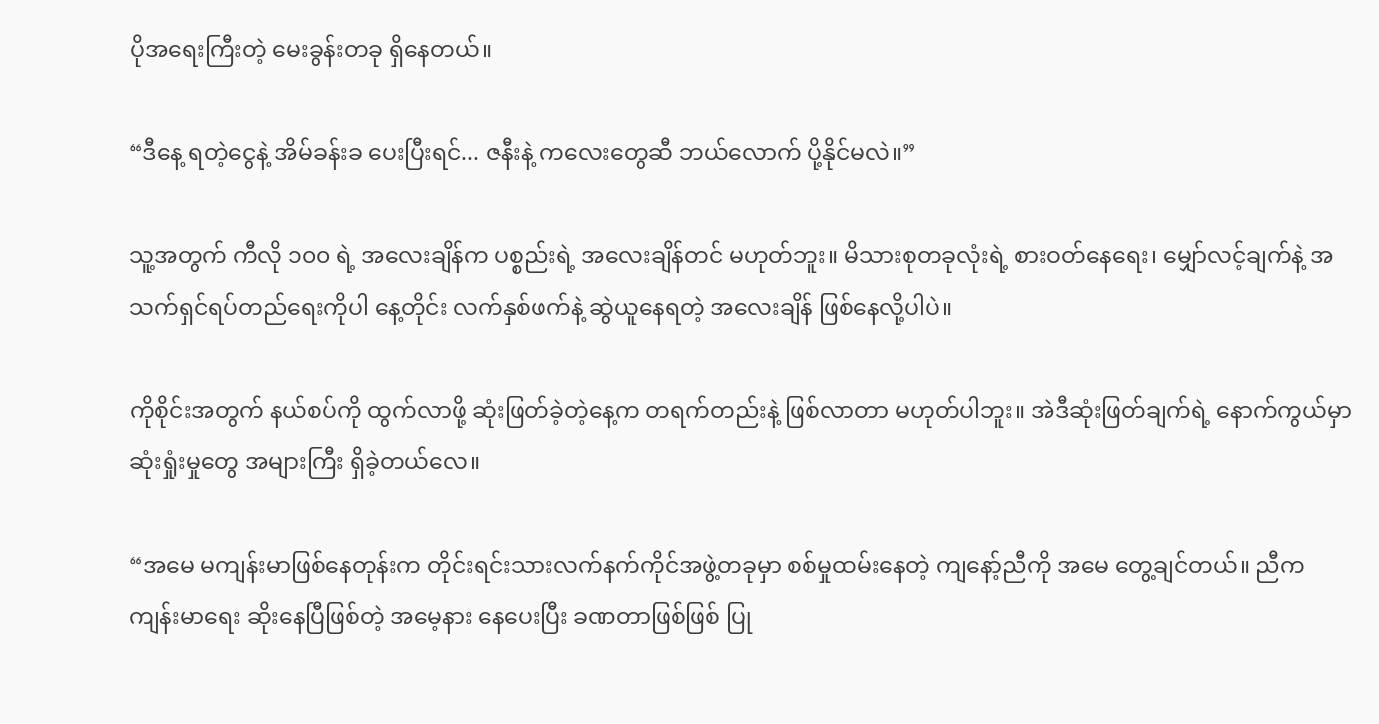ပိုအရေးကြီးတဲ့ မေးခွန်းတခု ရှိနေတယ်။

“ဒီနေ့ ရတဲ့ငွေနဲ့ အိမ်ခန်းခ ပေးပြီးရင်... ဇနီးနဲ့ ကလေးတွေဆီ ဘယ်လောက် ပို့နိုင်မလဲ။”

သူ့အတွက် ကီလို ၁၀၀ ရဲ့ အလေးချိန်က ပစ္စည်းရဲ့ အလေးချိန်တင် မဟုတ်ဘူး။ မိသားစုတခုလုံးရဲ့ စားဝတ်နေရေး၊ မျှော်လင့်ချက်နဲ့ အသက်ရှင်ရပ်တည်ရေးကိုပါ နေ့တိုင်း လက်နှစ်ဖက်နဲ့ ဆွဲယူနေရတဲ့ အလေးချိန် ဖြစ်နေလို့ပါပဲ။

ကိုစိုင်းအတွက် နယ်စပ်ကို ထွက်လာဖို့ ဆုံးဖြတ်ခဲ့တဲ့နေ့က တရက်တည်းနဲ့ ဖြစ်လာတာ မဟုတ်ပါဘူး။ အဲဒီဆုံးဖြတ်ချက်ရဲ့ နောက်ကွယ်မှာ ဆုံးရှုံးမှုတွေ အများကြီး ရှိခဲ့တယ်လေ။

“အမေ မကျန်းမာဖြစ်နေတုန်းက တိုင်းရင်းသားလက်နက်ကိုင်အဖွဲ့တခုမှာ စစ်မှုထမ်းနေတဲ့ ကျနော့်ညီကို အမေ တွေ့ချင်တယ်။ ညီက ကျန်းမာရေး ဆိုးနေပြီဖြစ်တဲ့ အမေ့နား နေပေးပြီး ခဏတာဖြစ်ဖြစ် ပြု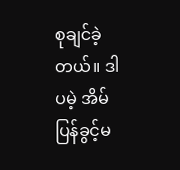စုချင်ခဲ့တယ်။ ဒါပမဲ့ အိမ်ပြန်ခွင့်မ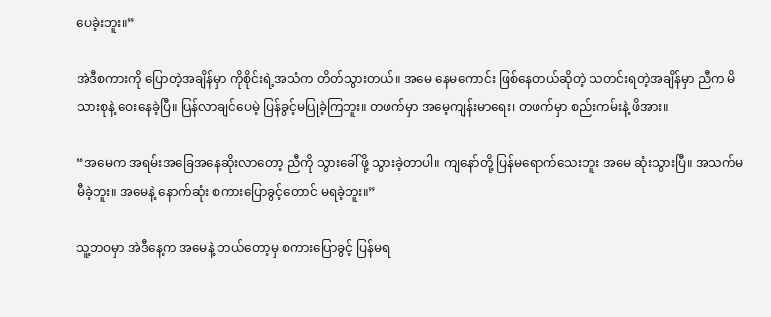ပေခဲ့းဘူး။”

အဲဒီစကားကို ပြောတဲ့အချိန်မှာ ကိုစိုင်းရဲ့အသံက တိတ်သွားတယ်။ အမေ နေမကောင်း ဖြစ်နေတယ်ဆိုတဲ့ သတင်းရတဲ့အချိန်မှာ ညီက မိသားစုနဲ့ ဝေးနေခဲ့ပြီ။ ပြန်လာချင်ပေမဲ့ ပြန်ခွင့်မပြုခဲ့ကြဘူး။ တဖက်မှာ အမေ့ကျန်းမာရေး၊ တဖက်မှာ စည်းကမ်းနဲ့ ဖိအား။

“အမေက အရမ်းအခြေအနေဆိုးလာတော့ ညီကို သွားခေါ်ဖို့ သွားခဲ့တာပါ။ ကျနော်တို့ ပြန်မရောက်သေးဘူး အမေ ဆုံးသွားပြီ။ အသက်မမီခဲ့ဘူး။ အမေနဲ့ နောက်ဆုံး စကားပြောခွင့်တောင် မရခဲ့ဘူး။”

သူ့ဘဝမှာ အဲဒီနေ့က အမေနဲ့ ဘယ်တော့မှ စကားပြောခွင့် ပြန်မရ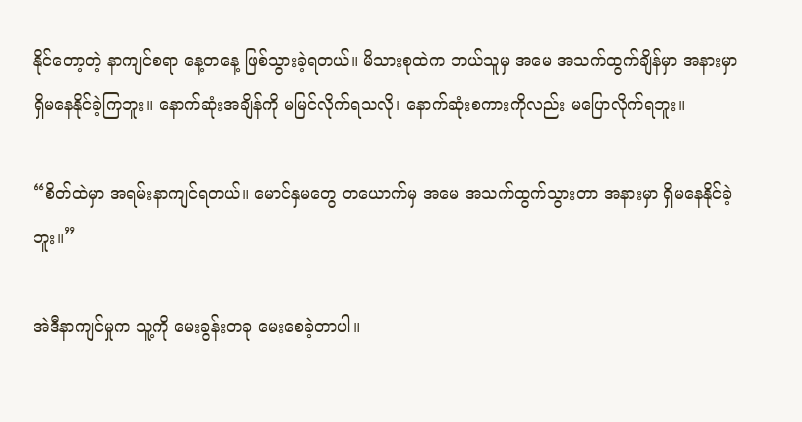နိုင်တော့တဲ့ နာကျင်စရာ နေ့တနေ့ ဖြစ်သွားခဲ့ရတယ်။ မိသားစုထဲက ဘယ်သူမှ အမေ အသက်ထွက်ချိန်မှာ အနားမှာ ရှိမနေနိုင်ခဲ့ကြဘူး။ နောက်ဆုံးအချိန်ကို မမြင်လိုက်ရသလို၊ နောက်ဆုံးစကားကိုလည်း မပြောလိုက်ရဘူး။

“စိတ်ထဲမှာ အရမ်းနာကျင်ရတယ်။ မောင်နှမတွေ တယောက်မှ အမေ အသက်ထွက်သွားတာ အနားမှာ ရှိမနေနိုင်ခဲ့ဘူး။”

အဲဒီနာကျင်မှုက သူ့ကို မေးခွန်းတခု မေးစေခဲ့တာပါ။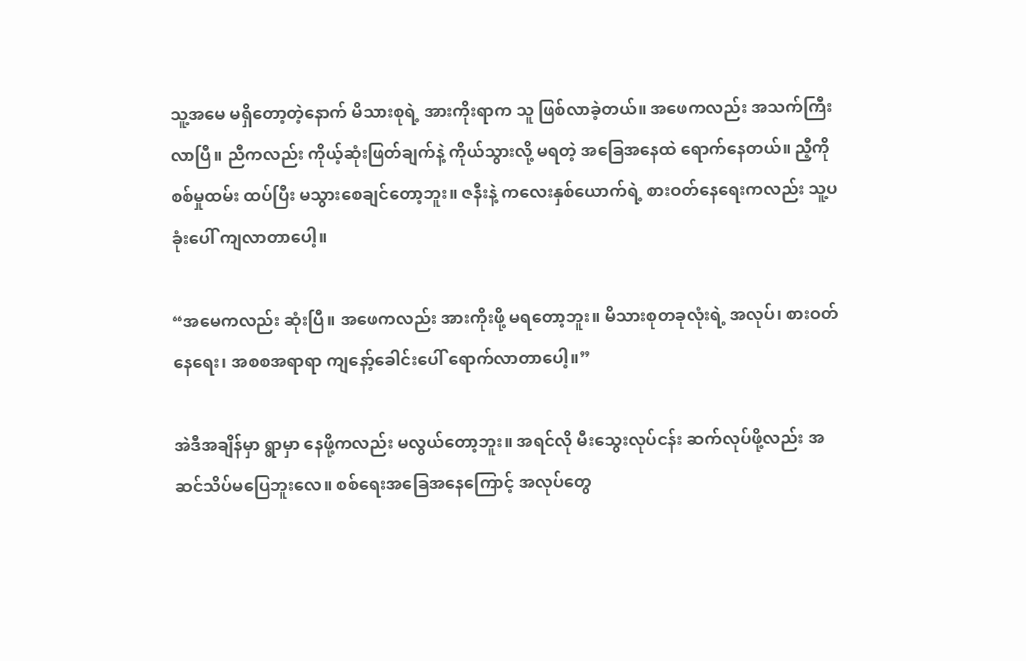သူ့အမေ မရှိတော့တဲ့နောက် မိသားစုရဲ့ အားကိုးရာက သူ ဖြစ်လာခဲ့တယ်။ အဖေကလည်း အသက်ကြီးလာပြီ။ ညီကလည်း ကိုယ့်ဆုံးဖြတ်ချက်နဲ့ ကိုယ်သွားလို့ မရတဲ့ အခြေအနေထဲ ရောက်နေတယ်။ ညီ့ကို စစ်မှုထမ်း ထပ်ပြီး မသွားစေချင်တော့ဘူး။ ဇနီးနဲ့ ကလေးနှစ်ယောက်ရဲ့ စားဝတ်နေရေးကလည်း သူ့ပခုံးပေါ် ကျလာတာပေါ့။

“အမေကလည်း ဆုံးပြီ။ အဖေကလည်း အားကိုးဖို့ မရတော့ဘူး။ မိသားစုတခုလုံးရဲ့ အလုပ်၊ စားဝတ်နေရေး၊ အစစအရာရာ ကျနော့်ခေါင်းပေါ် ရောက်လာတာပေါ့။”

အဲဒီအချိန်မှာ ရွာမှာ နေဖို့ကလည်း မလွယ်တော့ဘူး။ အရင်လို မီးသွေးလုပ်ငန်း ဆက်လုပ်ဖို့လည်း အဆင်သိပ်မပြေဘူးလေ။ စစ်ရေးအခြေအနေကြောင့် အလုပ်တွေ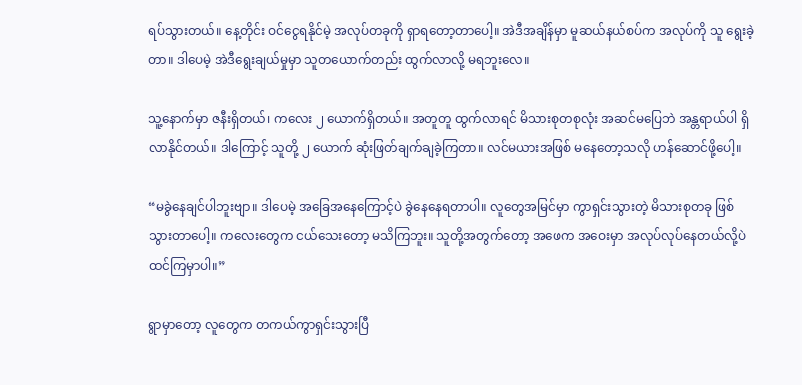ရပ်သွားတယ်။ နေ့တိုင်း ဝင်ငွေရနိုင်မဲ့ အလုပ်တခုကို ရှာရတော့တာပေါ့။ အဲဒီအချိန်မှာ မူဆယ်နယ်စပ်က အလုပ်ကို သူ ရွေးခဲ့တာ။ ဒါပေမဲ့ အဲဒီရွေးချယ်မှုမှာ သူတယောက်တည်း ထွက်လာလို့ မရဘူးလေ။

သူ့နောက်မှာ ဇနီးရှိတယ်၊ ကလေး ၂ ယောက်ရှိတယ်။ အတူတူ ထွက်လာရင် မိသားစုတစုလုံး အဆင်မပြေဘဲ အန္တရာယ်ပါ ရှိလာနိုင်တယ်။ ဒါကြောင့် သူတို့ ၂ ယောက် ဆုံးဖြတ်ချက်ချခဲ့ကြတာ။ လင်မယားအဖြစ် မနေတော့သလို ဟန်ဆောင်ဖို့ပေါ့။

“မခွဲနေချင်ပါဘူးဗျာ။ ဒါပေမဲ့ အခြေအနေကြောင့်ပဲ ခွဲနေနေရတာပါ။ လူတွေအမြင်မှာ ကွာရှင်းသွားတဲ့ မိသားစုတခု ဖြစ်သွားတာပေါ့။ ကလေးတွေက ငယ်သေးတော့ မသိကြဘူး။ သူတို့အတွက်တော့ အဖေက အဝေးမှာ အလုပ်လုပ်နေတယ်လို့ပဲ ထင်ကြမှာပါ။”

ရွာမှာတော့ လူတွေက တကယ်ကွာရှင်းသွားပြီ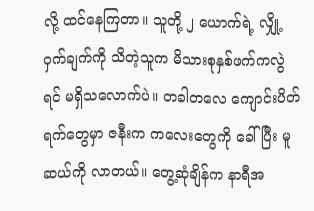လို့ ထင်နေကြတာ။ သူတို့ ၂ ယောက်ရဲ့ လျှို့ဝှက်ချက်ကို သိတဲ့သူက မိသားစုနှစ်ဖက်ကလွဲရင် မရှိသလောက်ပဲ။ တခါတလေ ကျောင်းပိတ်ရက်တွေမှာ ဇနီးက ကလေးတွေကို ခေါ်ပြီး မူဆယ်ကို လာတယ်။ တွေ့ဆုံချိန်က နာရီအ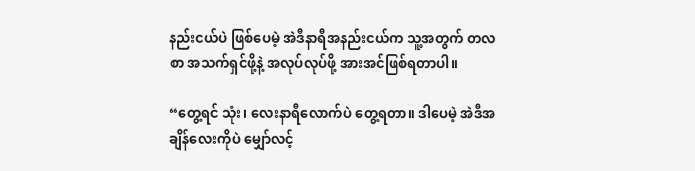နည်းငယ်ပဲ ဖြစ်ပေမဲ့ အဲဒီနာရီအနည်းငယ်က သူ့အတွက် တလစာ အသက်ရှင်ဖို့နဲ့ အလုပ်လုပ်ဖို့ အားအင်ဖြစ်ရတာပါ။

“တွေ့ရင် သုံး၊ လေးနာရီလောက်ပဲ တွေ့ရတာ။ ဒါပေမဲ့ အဲဒီအချိန်လေးကိုပဲ မျှော်လင့်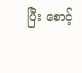ပြီး စောင့်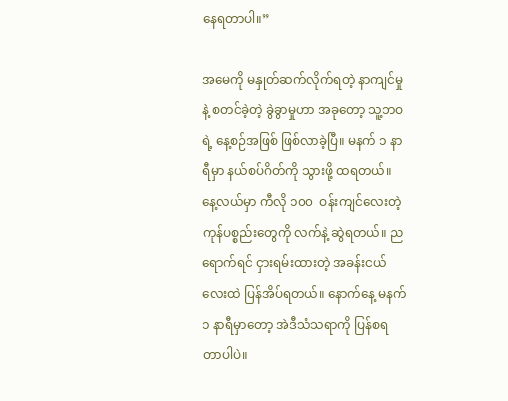နေရတာပါ။”

အမေကို မနှုတ်ဆက်လိုက်ရတဲ့ နာကျင်မှုနဲ့ စတင်ခဲ့တဲ့ ခွဲခွာမှုဟာ အခုတော့ သူ့ဘဝရဲ့ နေ့စဉ်အဖြစ် ဖြစ်လာခဲ့ပြီ။ မနက် ၁ နာရီမှာ နယ်စပ်ဂိတ်ကို သွားဖို့ ထရတယ်။ နေ့လယ်မှာ ကီလို ၁၀၀  ဝန်းကျင်လေးတဲ့ ကုန်ပစ္စည်းတွေကို လက်နဲ့ ဆွဲရတယ်။ ညရောက်ရင် ငှားရမ်းထားတဲ့ အခန်းငယ်လေးထဲ ပြန်အိပ်ရတယ်။ နောက်နေ့ မနက် ၁ နာရီမှာတော့ အဲဒီသံသရာကို ပြန်စရတာပါပဲ။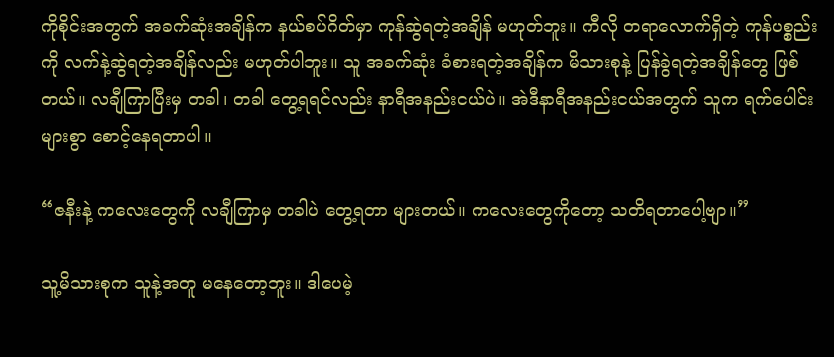ကိုစိုင်းအတွက် အခက်ဆုံးအချိန်က နယ်စပ်ဂိတ်မှာ ကုန်ဆွဲရတဲ့အချိန် မဟုတ်ဘူး။ ကီလို တရာလောက်ရှိတဲ့ ကုန်ပစ္စည်းကို လက်နဲ့ဆွဲရတဲ့အချိန်လည်း မဟုတ်ပါဘူး။ သူ အခက်ဆုံး ခံစားရတဲ့အချိန်က မိသားစုနဲ့ ပြန်ခွဲရတဲ့အချိန်တွေ ဖြစ်တယ်။ လချီကြာပြီးမှ တခါ၊ တခါ တွေ့ရရင်လည်း နာရီအနည်းငယ်ပဲ။ အဲဒီနာရီအနည်းငယ်အတွက် သူက ရက်ပေါင်းများစွာ စောင့်နေရတာပါ။

“ဇနီးနဲ့ ကလေးတွေကို လချီကြာမှ တခါပဲ တွေ့ရတာ များတယ်။ ကလေးတွေကိုတော့ သတိရတာပေါ့ဗျာ။”

သူ့မိသားစုက သူနဲ့အတူ မနေတော့ဘူး။ ဒါပေမဲ့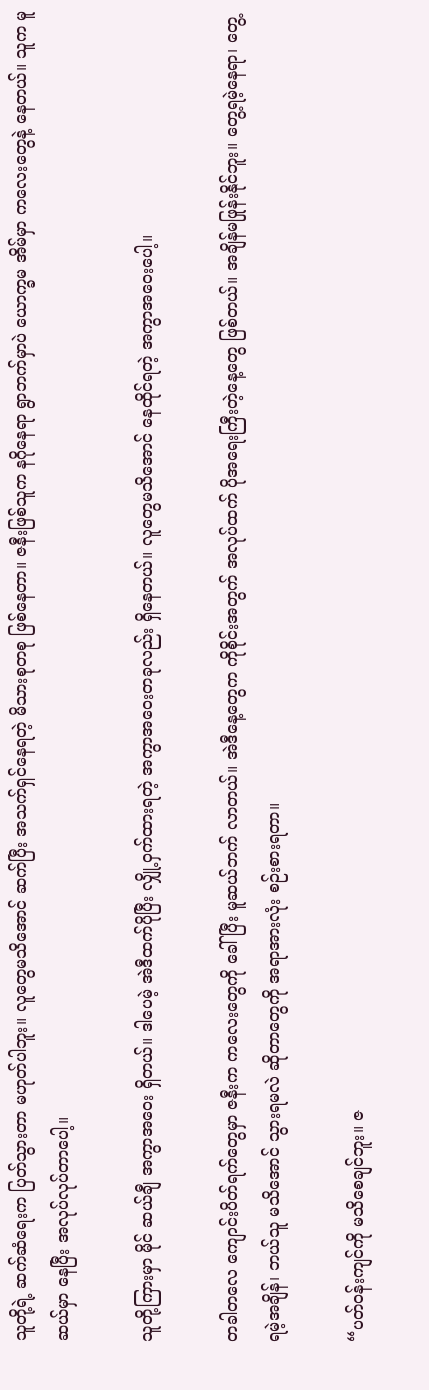သူတို့ရဲ့ ဆက်ဆံရေးက ပြတ်သွားတာ မဟုတ်ပါဘူး။ လူတွေမသိအောင် ဆက်ပြီး အသက်ရှင်နေရတဲ့ မိသားစုတစု ဖြစ်နေတာ။ ဇနီးဖြစ်သူက နဂိုနေရာ ရွာဘက်မှာပဲ ယောက္ခမ အိမ်မှာ ကလေးတွေနဲ့ နေတယ်။ သူက မူဆယ်မှာ နေပြီး အလုပ်လုပ်တာပေါ့။

သူတို့ကြားမှာ မိုင် ဆယ်ချီ အကွာအဝေး ရှိတယ်။ ဒါပေမဲ့ အဲဒီထက်ပိုပြီး လျှို့ဝှက်ထားရတဲ့ အကွာအဝေးတခုလည်း ရှိနေတယ်။ လူတွေမသိအောင် နေထိုင်ရတဲ့ အကွာအဝေးပေါ့။

တခါတလေ ကျောင်းပိတ်ရက်တွေမှာ ဇနီးက ကလေးတွေကို ခေါ်ပြီး မူဆယ်ဘက် လာတယ်။ အဲဒီနေ့တွေက ကိုစိုင်းအတွက် အလုပ်ထက် ပိုအရေးကြီးတဲ့နေ့တွေ ဖြစ်တယ်။ အချိန်မဖြုန်းနိုင်ဘူး။ တွေ့ရမဲ့နေရာ၊ တွေ့ရမဲ့အချိန်၊ ဘယ်သူ မသိအောင် သွားရမလဲ ဆိုတာတွေကို အရာအားလုံး စဉ်းစားရတာ။

“ပတ်ဝန်းကျင်ကို မသိစေချင်ဘူး။ ဇ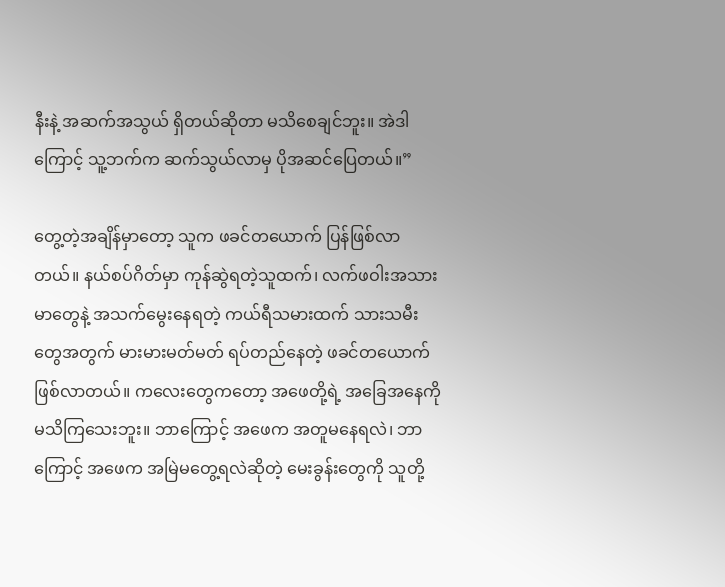နီးနဲ့ အဆက်အသွယ် ရှိတယ်ဆိုတာ မသိစေချင်ဘူး။ အဲဒါကြောင့် သူ့ဘက်က ဆက်သွယ်လာမှ ပိုအဆင်ပြေတယ်။”

တွေ့တဲ့အချိန်မှာတော့ သူက ဖခင်တယောက် ပြန်ဖြစ်လာတယ်။ နယ်စပ်ဂိတ်မှာ ကုန်ဆွဲရတဲ့သူထက်၊ လက်ဖဝါးအသားမာတွေနဲ့ အသက်မွေးနေရတဲ့ ကယ်ရီသမားထက် သားသမီးတွေအတွက် မားမားမတ်မတ် ရပ်တည်နေတဲ့ ဖခင်တယောက် ဖြစ်လာတယ်။ ကလေးတွေကတော့ အဖေတို့ရဲ့ အခြေအနေကို မသိကြသေးဘူး။ ဘာကြောင့် အဖေက အတူမနေရလဲ၊ ဘာကြောင့် အဖေက အမြဲမတွေ့ရလဲဆိုတဲ့ မေးခွန်းတွေကို သူတို့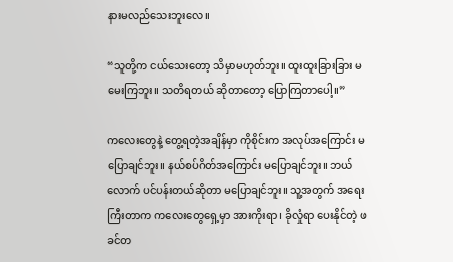နားမလည်သေးဘူးလေ။

“သူတို့က ငယ်သေးတော့ သိမှာမဟုတ်ဘူး။ ထူးထူးခြားခြား မမေးကြဘူး။ သတိရတယ် ဆိုတာတော့ ပြောကြတာပေါ့။”

ကလေးတွေနဲ့ တွေ့ရတဲ့အချိန်မှာ ကိုစိုင်းက အလုပ်အကြောင်း မပြောချင်ဘူး။ နယ်စပ်ဂိတ်အကြောင်း မပြောချင်ဘူး။ ဘယ်လောက် ပင်ပန်းတယ်ဆိုတာ မပြောချင်ဘူး။ သူ့အတွက် အရေးကြီးတာက ကလေးတွေရှေ့မှာ အားကိုးရာ၊ ခိုလှုံရာ ပေးနိုင်တဲ့ ဖခင်တ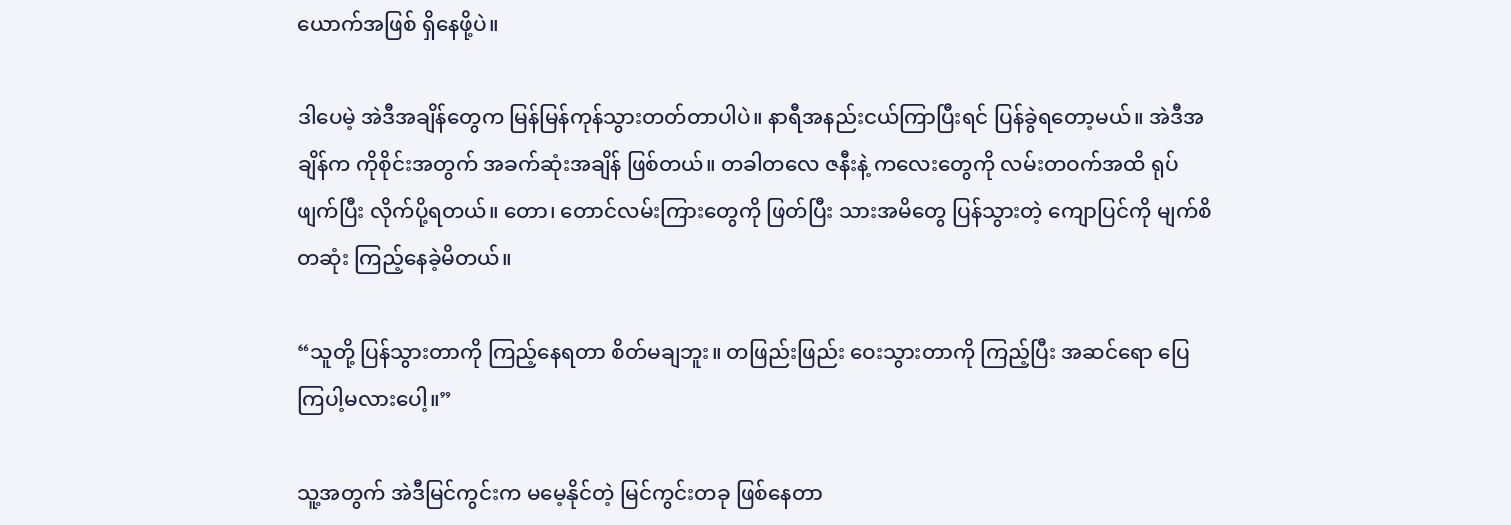ယောက်အဖြစ် ရှိနေဖို့ပဲ။

ဒါပေမဲ့ အဲဒီအချိန်တွေက မြန်မြန်ကုန်သွားတတ်တာပါပဲ။ နာရီအနည်းငယ်ကြာပြီးရင် ပြန်ခွဲရတော့မယ်။ အဲဒီအချိန်က ကိုစိုင်းအတွက် အခက်ဆုံးအချိန် ဖြစ်တယ်။ တခါတလေ ဇနီးနဲ့ ကလေးတွေကို လမ်းတဝက်အထိ ရုပ်ဖျက်ပြီး လိုက်ပို့ရတယ်။ တော၊ တောင်လမ်းကြားတွေကို ဖြတ်ပြီး သားအမိတွေ ပြန်သွားတဲ့ ကျောပြင်ကို မျက်စိတဆုံး ကြည့်နေခဲ့မိတယ်။

“သူတို့ ပြန်သွားတာကို ကြည့်နေရတာ စိတ်မချဘူး။ တဖြည်းဖြည်း ဝေးသွားတာကို ကြည့်ပြီး အဆင်ရော ပြေကြပါ့မလားပေါ့။”

သူ့အတွက် အဲဒီမြင်ကွင်းက မမေ့နိုင်တဲ့ မြင်ကွင်းတခု ဖြစ်နေတာ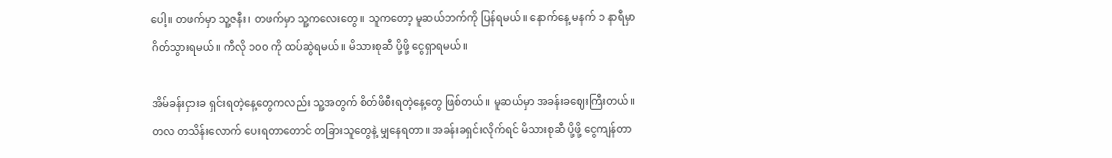ပေါ့။ တဖက်မှာ သူ့ဇနီး၊ တဖက်မှာ သူ့ကလေးတွေ။ သူကတော့ မူဆယ်ဘက်ကို ပြန်ရမယ်။ နောက်နေ့ မနက် ၁ နာရီမှာ ဂိတ်သွားရမယ်။ ကီလို ၁၀၀ ကို ထပ်ဆွဲရမယ်။ မိသားစုဆီ ပို့ဖို့ ငွေရှာရမယ်။

အိမ်ခန်းငှားခ ရှင်းရတဲ့နေ့တွေကလည်း သူ့အတွက် စိတ်ဖိစီးရတဲ့နေ့တွေ ဖြစ်တယ်။ မူဆယ်မှာ အခန်းခဈေးကြီးတယ်။ တလ တသိန်းလောက် ပေးရတာတောင် တခြားသူတွေနဲ့ မျှနေရတာ။ အခန်းခရှင်းလိုက်ရင် မိသားစုဆီ ပို့ဖို့ ငွေကျန်တာ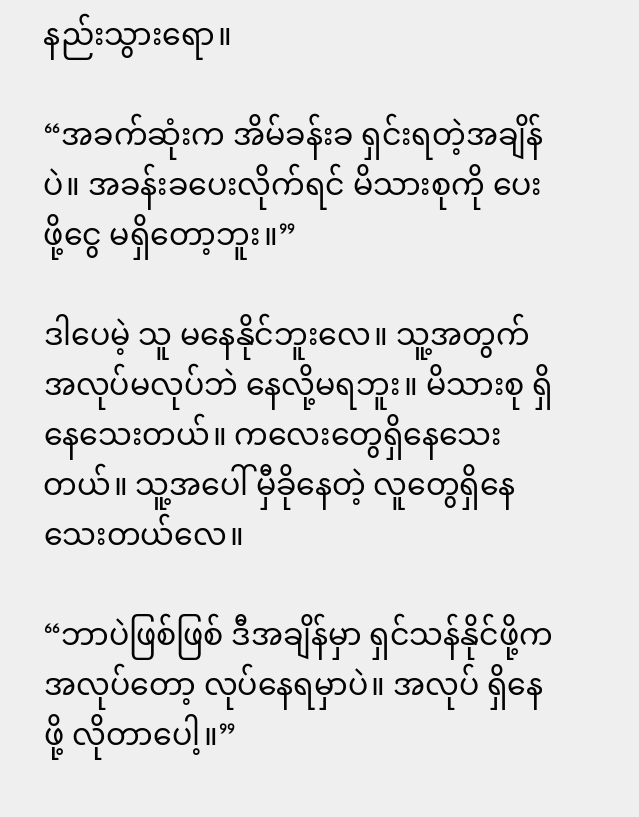နည်းသွားရော။

“အခက်ဆုံးက အိမ်ခန်းခ ရှင်းရတဲ့အချိန်ပဲ။ အခန်းခပေးလိုက်ရင် မိသားစုကို ပေးဖို့ငွေ မရှိတော့ဘူး။”

ဒါပေမဲ့ သူ မနေနိုင်ဘူးလေ။ သူ့အတွက် အလုပ်မလုပ်ဘဲ နေလို့မရဘူး။ မိသားစု ရှိနေသေးတယ်။ ကလေးတွေရှိနေသေးတယ်။ သူ့အပေါ် မှီခိုနေတဲ့ လူတွေရှိနေသေးတယ်လေ။

“ဘာပဲဖြစ်ဖြစ် ဒီအချိန်မှာ ရှင်သန်နိုင်ဖို့က အလုပ်တော့ လုပ်နေရမှာပဲ။ အလုပ် ရှိနေဖို့ လိုတာပေါ့။”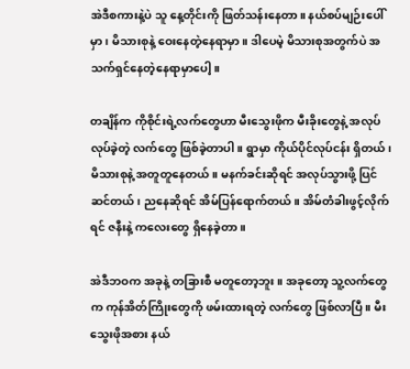အဲဒီစကားနဲ့ပဲ သူ နေ့တိုင်းကို ဖြတ်သန်းနေတာ။ နယ်စပ်မျဉ်းပေါ်မှာ၊ မိသားစုနဲ့ ဝေးနေတဲ့နေရာမှာ။ ဒါပေမဲ့ မိသားစုအတွက်ပဲ အသက်ရှင်နေတဲ့နေရာမှာပေါ့။

တချိန်က ကိုစိုင်းရဲ့လက်တွေဟာ မီးသွေးဖိုက မီးခိုးတွေနဲ့ အလုပ်လုပ်ခဲ့တဲ့ လက်တွေ ဖြစ်ခဲ့တာပါ။ ရွာမှာ ကိုယ်ပိုင်လုပ်ငန်း ရှိတယ်၊ မိသားစုနဲ့ အတူတူနေတယ်။ မနက်ခင်းဆိုရင် အလုပ်သွားဖို့ ပြင်ဆင်တယ်၊ ညနေဆိုရင် အိမ်ပြန်ရောက်တယ်။ အိမ်တံခါးဖွင့်လိုက်ရင် ဇနီးနဲ့ ကလေးတွေ ရှိနေခဲ့တာ။

အဲဒီဘဝက အခုနဲ့ တခြားစီ မတူတော့ဘူး။ အခုတော့ သူ့လက်တွေက ကုန်အိတ်ကြိုးတွေကို ဖမ်းထားရတဲ့ လက်တွေ ဖြစ်လာပြီ။ မီးသွေးဖိုအစား နယ်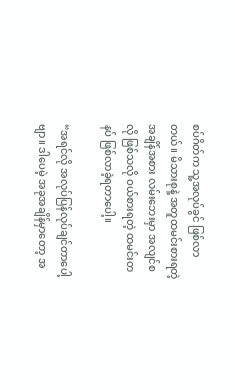စပ်ဂိတ်က သူ့အလုပ်ခွင် ဖြစ်လာတယ်။ မိသားစုနဲ့ အတူထမင်းစားရတဲ့အချိန်အစား လမ်းဘေးမှာ အလျင်စလို ဖြစ်သလို ဝယ်စားရတဲ့ ထမင်းတနပ် ဖြစ်လာခဲ့ရတာပေါ့။

“အရင်လို အလုပ်ပြန်လုပ်ချင်တာပေါ့ဗျာ။ ဒါပေမဲ့ အခုအချိန်မှာတော့ အ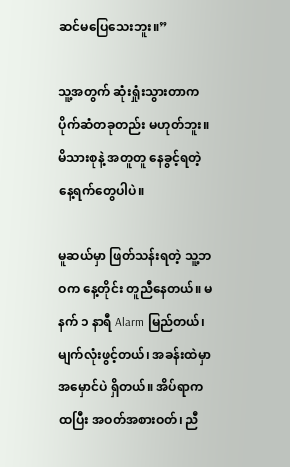ဆင်မပြေသေးဘူး။”

သူ့အတွက် ဆုံးရှုံးသွားတာက ပိုက်ဆံတခုတည်း မဟုတ်ဘူး။ မိသားစုနဲ့ အတူတူ နေခွင့်ရတဲ့ နေ့ရက်တွေပါပဲ။

မူဆယ်မှာ ဖြတ်သန်းရတဲ့ သူ့ဘဝက နေ့တိုင်း တူညီနေတယ်။ မနက် ၁ နာရီ Alarm မြည်တယ်၊ မျက်လုံးဖွင့်တယ်၊ အခန်းထဲမှာ အမှောင်ပဲ ရှိတယ်။ အိပ်ရာက ထပြီး အဝတ်အစားဝတ်၊ ညီ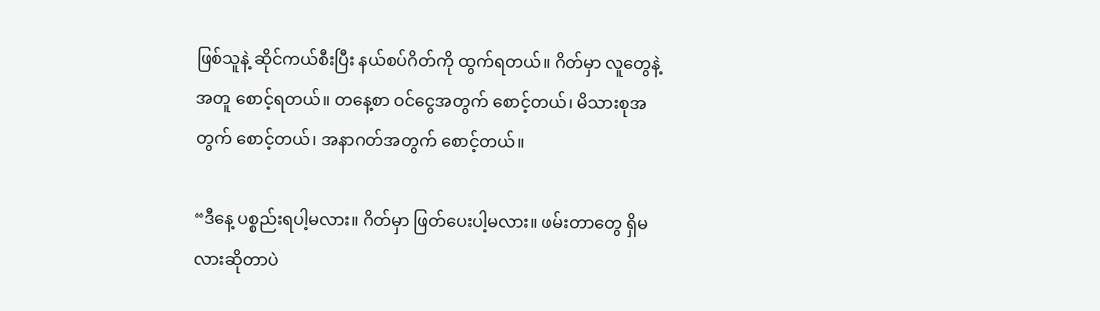ဖြစ်သူနဲ့ ဆိုင်ကယ်စီးပြီး နယ်စပ်ဂိတ်ကို ထွက်ရတယ်။ ဂိတ်မှာ လူတွေနဲ့အတူ စောင့်ရတယ်။ တနေ့စာ ဝင်ငွေအတွက် စောင့်တယ်၊ မိသားစုအတွက် စောင့်တယ်၊ အနာဂတ်အတွက် စောင့်တယ်။

“ဒီနေ့ ပစ္စည်းရပါ့မလား။ ဂိတ်မှာ ဖြတ်ပေးပါ့မလား။ ဖမ်းတာတွေ ရှိမလားဆိုတာပဲ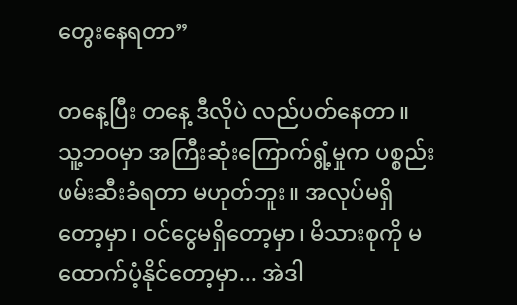တွေးနေရတာ”

တနေ့ပြီး တနေ့ ဒီလိုပဲ လည်ပတ်နေတာ။ သူ့ဘဝမှာ အကြီးဆုံးကြောက်ရွံ့မှုက ပစ္စည်းဖမ်းဆီးခံရတာ မဟုတ်ဘူး။ အလုပ်မရှိတော့မှာ၊ ဝင်ငွေမရှိတော့မှာ၊ မိသားစုကို မထောက်ပံ့နိုင်တော့မှာ... အဲဒါ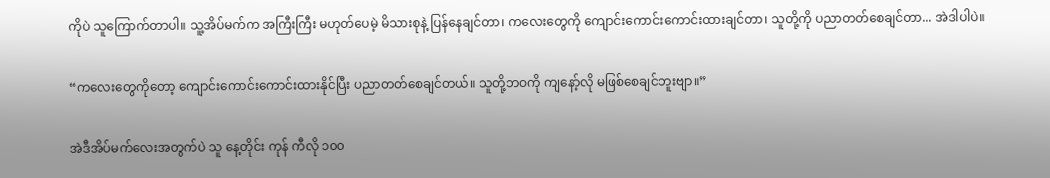ကိုပဲ သူကြောက်တာပါ။ သူ့အိပ်မက်က အကြီးကြီး မဟုတ်ပေမဲ့ မိသားစုနဲ့ ပြန်နေချင်တာ၊ ကလေးတွေကို ကျောင်းကောင်းကောင်းထားချင်တာ၊ သူတို့ကို ပညာတတ်စေချင်တာ... အဲဒါပါပဲ။

“ကလေးတွေကိုတော့ ကျောင်းကောင်းကောင်းထားနိုင်ပြီး ပညာတတ်စေချင်တယ်။ သူတို့ဘဝကို ကျနော့်လို မဖြစ်စေချင်ဘူးဗျာ။”

အဲဒီအိပ်မက်လေးအတွက်ပဲ သူ နေ့တိုင်း ကုန် ကီလို ၁၀၀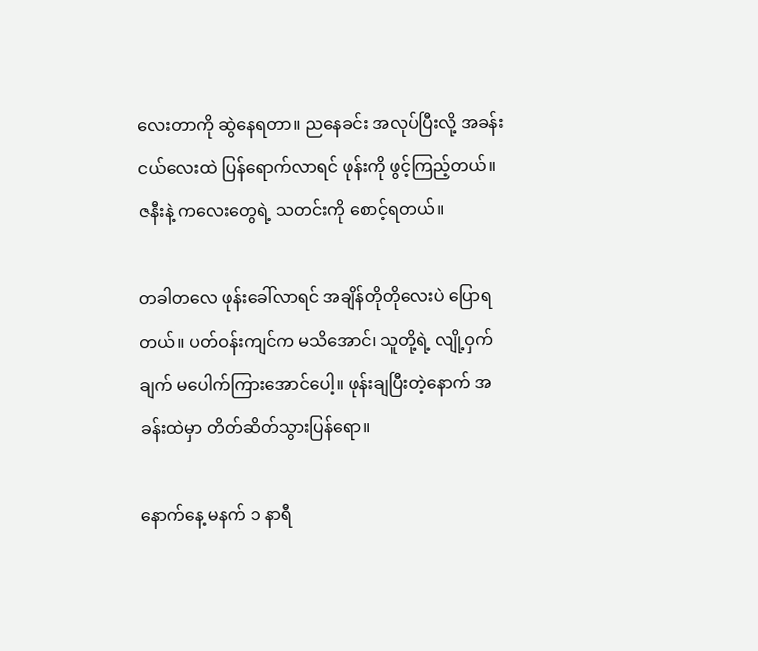လေးတာကို ဆွဲနေရတာ။ ညနေခင်း အလုပ်ပြီးလို့ အခန်းငယ်လေးထဲ ပြန်ရောက်လာရင် ဖုန်းကို ဖွင့်ကြည့်တယ်။ ဇနီးနဲ့ ကလေးတွေရဲ့ သတင်းကို စောင့်ရတယ်။

တခါတလေ ဖုန်းခေါ်လာရင် အချိန်တိုတိုလေးပဲ ပြောရတယ်။ ပတ်ဝန်းကျင်က မသိအောင်၊ သူတို့ရဲ့ လျို့ဝှက်ချက် မပေါက်ကြားအောင်ပေါ့။ ဖုန်းချပြီးတဲ့နောက် အခန်းထဲမှာ တိတ်ဆိတ်သွားပြန်ရော။

နောက်နေ့ မနက် ၁ နာရီ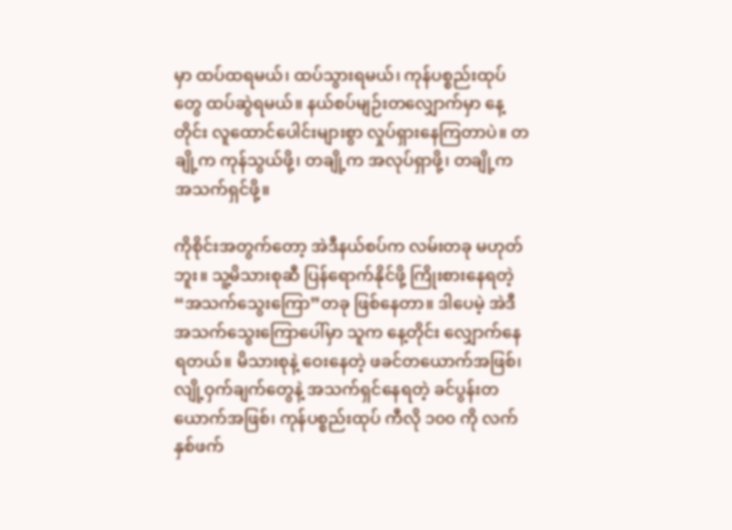မှာ ထပ်ထရမယ်၊ ထပ်သွားရမယ်၊ ကုန်ပစ္စည်းထုပ်တွေ ထပ်ဆွဲရမယ်။ နယ်စပ်မျဉ်းတလျှောက်မှာ နေ့တိုင်း လူထောင်ပေါင်းများစွာ လှုပ်ရှားနေကြတာပဲ။ တချို့က ကုန်သွယ်ဖို့၊ တချို့က အလုပ်ရှာဖို့၊ တချို့က အသက်ရှင်ဖို့။

ကိုစိုင်းအတွက်တော့ အဲဒီနယ်စပ်က လမ်းတခု မဟုတ်ဘူး။ သူ့မိသားစုဆီ ပြန်ရောက်နိုင်ဖို့ ကြိုးစားနေရတဲ့ “အသက်သွေးကြော”တခု ဖြစ်နေတာ။ ဒါပေမဲ့ အဲဒီအသက်သွေးကြောပေါ်မှာ သူက နေ့တိုင်း လျှောက်နေရတယ်။ မိသားစုနဲ့ ဝေးနေတဲ့ ဖခင်တယောက်အဖြစ်၊ လျို့ဝှက်ချက်တွေနဲ့ အသက်ရှင်နေရတဲ့ ခင်ပွန်းတယောက်အဖြစ်၊ ကုန်ပစ္စည်းထုပ် ကီလို ၁၀၀ ကို လက်နှစ်ဖက်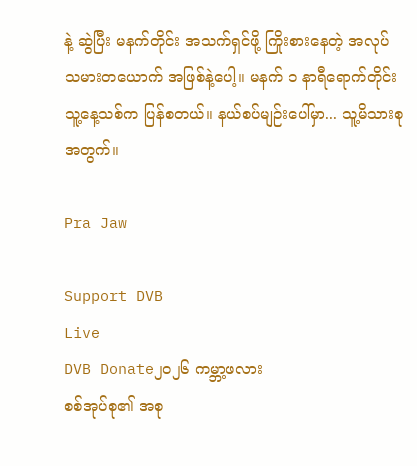နဲ့ ဆွဲပြီး မနက်တိုင်း အသက်ရှင်ဖို့ ကြိုးစားနေတဲ့ အလုပ်သမားတယောက် အဖြစ်နဲ့ပေါ့။ မနက် ၁ နာရီရောက်တိုင်း သူ့နေ့သစ်က ပြန်စတယ်။ နယ်စပ်မျဉ်းပေါ်မှာ... သူ့မိသားစုအတွက်။

Pra Jaw

Support DVB
Live
DVB Donate၂၀၂၆ ကမ္ဘာ့ဖလား
စစ်အုပ်စု၏ အစု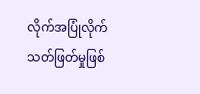လိုက်အပြုံလိုက် သတ်ဖြတ်မှုဖြစ်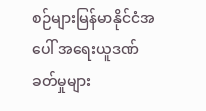စဉ်များမြန်မာနိုင်ငံအပေါ် အရေးယူဒဏ်ခတ်မှုများ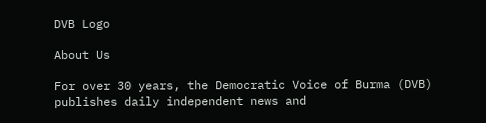DVB Logo

About Us

For over 30 years, the Democratic Voice of Burma (DVB) publishes daily independent news and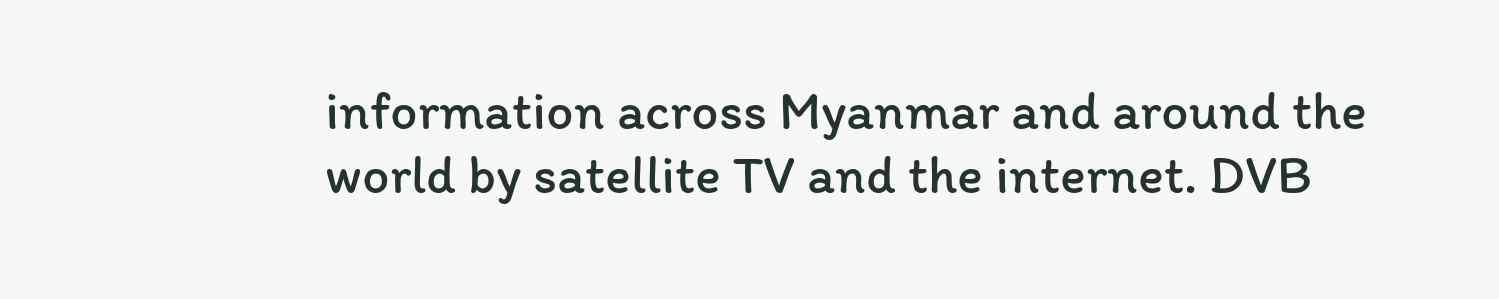information across Myanmar and around the world by satellite TV and the internet. DVB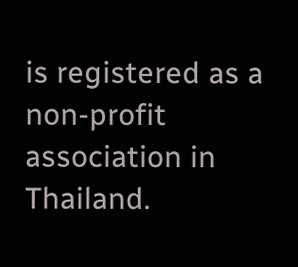is registered as a non-profit association in Thailand.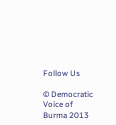Follow Us

© Democratic Voice of Burma 2013